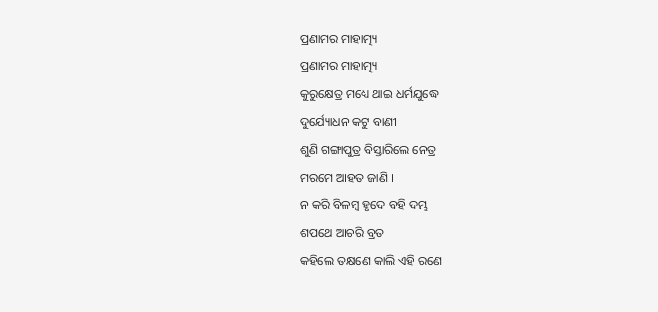ପ୍ରଣାମର ମାହାତ୍ମ୍ୟ
ପ୍ରଣାମର ମାହାତ୍ମ୍ୟ
କୁରୁକ୍ଷେତ୍ର ମଧ୍ୟେ ଥାଇ ଧର୍ମଯୁଦ୍ଧେ
ଦୁର୍ଯ୍ୟୋଧନ କଟୁ ବାଣୀ
ଶୁଣି ଗଙ୍ଗାପୁତ୍ର ବିସ୍ତାରିଲେ ନେତ୍ର
ମରମେ ଆହତ ଜାଣି ।
ନ କରି ବିଳମ୍ବ ହୃଦେ ବହି ଦମ୍ଭ
ଶପଥେ ଆଚରି ବ୍ରତ
କହିଲେ ତକ୍ଷଣେ କାଲି ଏହି ରଣେ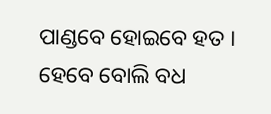ପାଣ୍ଡବେ ହୋଇବେ ହତ ।
ହେବେ ବୋଲି ବଧ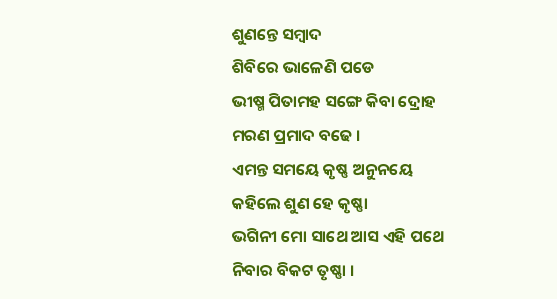ଶୁଣନ୍ତେ ସମ୍ବାଦ
ଶିବିରେ ଭାଳେଣି ପଡେ
ଭୀଷ୍ମ ପିତାମହ ସଙ୍ଗେ କିବା ଦ୍ରୋହ
ମରଣ ପ୍ରମାଦ ବଢେ ।
ଏମନ୍ତ ସମୟେ କୃଷ୍ଣ ଅନୁନୟେ
କହିଲେ ଶୁଣ ହେ କୃଷ୍ଣା
ଭଗିନୀ ମୋ ସାଥେ ଆସ ଏହି ପଥେ
ନିବାର ବିକଟ ତୃଷ୍ଣା ।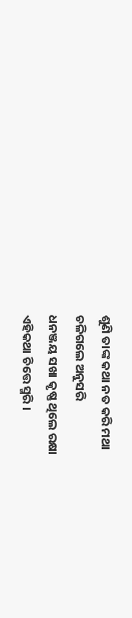ଶୁଣି ତାଙ୍କ କଥା ନତ କରି ମଥା
ଚଳିଗଲେ ଅନୁସରି
ଧନଞ୍ଜୟ ସଖା କୃଷ୍ଣ ଥିଲେ ରକ୍ଷା
ଏହିକଥା ଚିତ୍ତେ ସ୍ମରି ।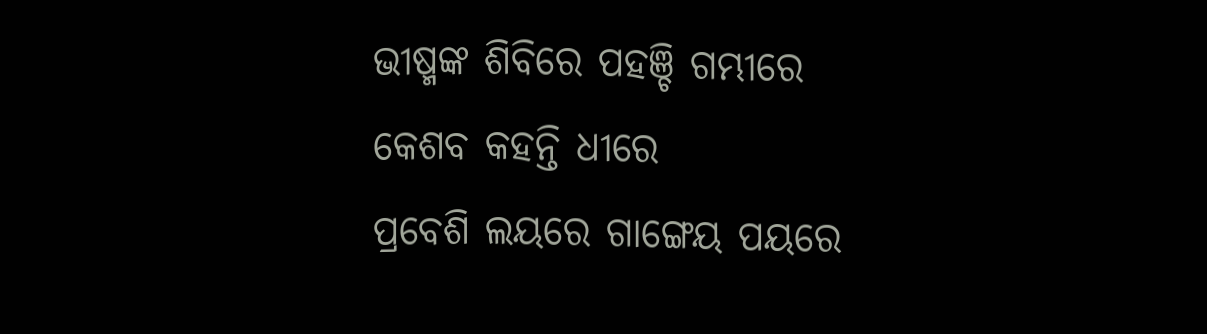ଭୀଷ୍ମଙ୍କ ଶିବିରେ ପହଞ୍ଚି ଗମ୍ଭୀରେ
କେଶବ କହନ୍ତି ଧୀରେ
ପ୍ରବେଶି ଲୟରେ ଗାଙ୍ଗେୟ ପୟରେ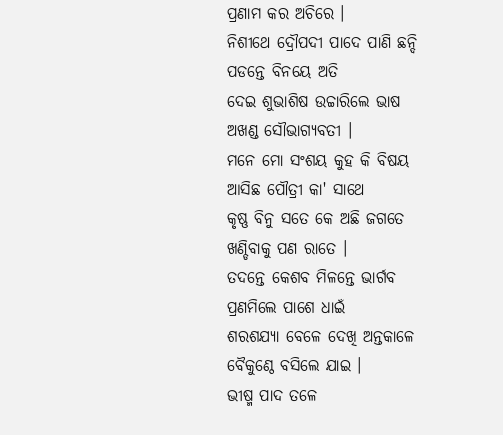ପ୍ରଣାମ କର ଅଚିରେ ।
ନିଶୀଥେ ଦ୍ରୌପଦୀ ପାଦେ ପାଣି ଛନ୍ଦି
ପଡନ୍ତେ ବିନୟେ ଅତି
ଦେଇ ଶୁଭାଶିଷ ଉଚ୍ଚାରିଲେ ଭାଷ
ଅଖଣ୍ଡ ସୌଭାଗ୍ୟବତୀ ।
ମନେ ମୋ ସଂଶୟ କୁହ କି ବିଷୟ
ଆସିଛ ପୌତ୍ରୀ କା' ସାଥେ
କୃଷ୍ଣ ବିନୁ ସତେ କେ ଅଛି ଜଗତେ
ଖଣ୍ଡିବାକୁ ପଣ ରାତେ ।
ତଦନ୍ତେ କେଶବ ମିଳନ୍ତେ ଭାର୍ଗବ
ପ୍ରଣମିଲେ ପାଶେ ଧାଇଁ
ଶରଶଯ୍ୟା ବେଳେ ଦେଖି ଅନ୍ତକାଳେ
ବୈକୁଣ୍ଠେ ବସିଲେ ଯାଇ ।
ଭୀଷ୍ମ ପାଦ ତଳେ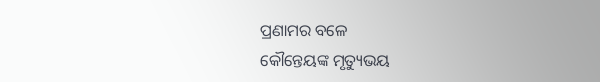ପ୍ରଣାମର ବଳେ
କୌନ୍ତେୟଙ୍କ ମୃତ୍ୟୁଭୟ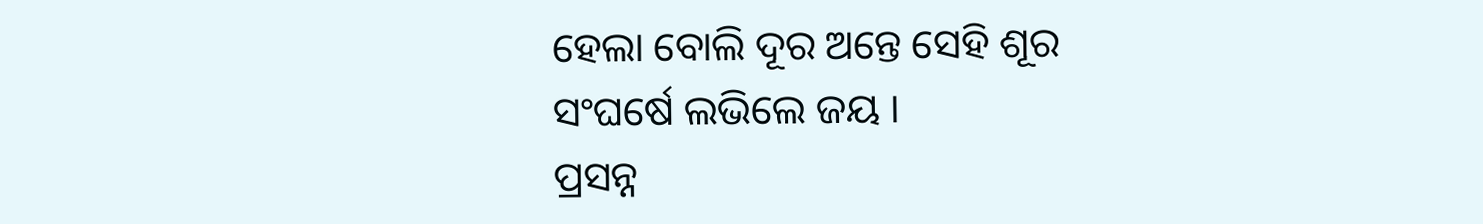ହେଲା ବୋଲି ଦୂର ଅନ୍ତେ ସେହି ଶୂର
ସଂଘର୍ଷେ ଲଭିଲେ ଜୟ ।
ପ୍ରସନ୍ନ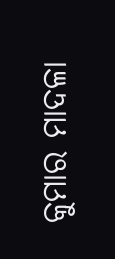କୁମାର ମାଦଳା